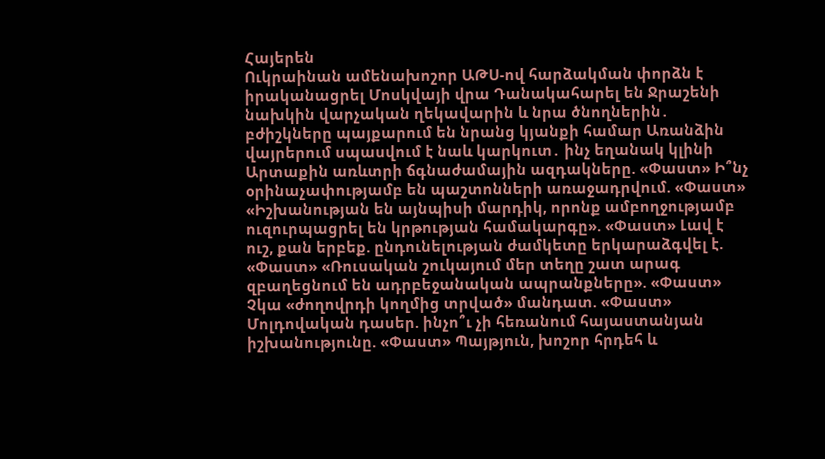Հայերեն
Ուկրաինան ամենախոշոր ԱԹՍ-ով հարձակման փորձն է իրականացրել Մոսկվայի վրա Դանակահարել են Ջրաշենի նախկին վարչական ղեկավարին և նրա ծնողներին․ բժիշկները պայքարում են նրանց կյանքի համար Առանձին վայրերում սպասվում է նաև կարկուտ․ ինչ եղանակ կլինի Արտաքին առևտրի ճգնաժամային ազդակները. «Փաստ» Ի՞նչ օրինաչափությամբ են պաշտոնների առաջադրվում. «Փաստ» «Իշխանության են այնպիսի մարդիկ, որոնք ամբողջությամբ ուզուրպացրել են կրթության համակարգը». «Փաստ» Լավ է ուշ, քան երբեք. ընդունելության ժամկետը երկարաձգվել է. «Փաստ» «Ռուսական շուկայում մեր տեղը շատ արագ զբաղեցնում են ադրբեջանական ապրանքները». «Փաստ» Չկա «ժողովրդի կողմից տրված» մանդատ. «Փաստ» Մոլդովական դասեր. ինչո՞ւ չի հեռանում հայաստանյան իշխանությունը. «Փաստ» Պայթյnւն, խոշոր հրդեհ և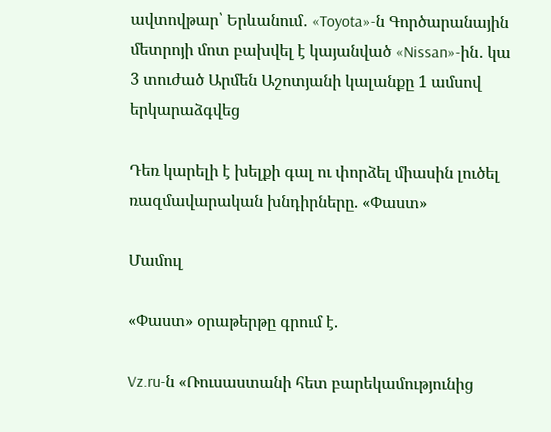ավտովթար՝ Երևանում․ «Toyota»-ն Գործարանային մետրոյի մոտ բախվել է կայանված «Nissan»-ին․ կա 3 տուժած Արմեն Աշոտյանի կալանքը 1 ամսով երկարաձգվեց

Դեռ կարելի է խելքի գալ ու փորձել միասին լուծել ռազմավարական խնդիրները. «Փաստ»

Մամուլ

«Փաստ» օրաթերթը գրում է.

Vz.ru-ն «Ռուսաստանի հետ բարեկամությունից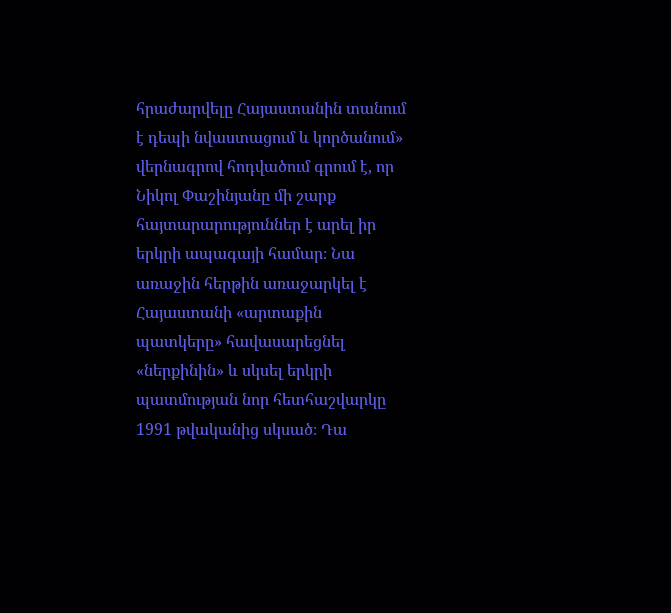հրաժարվելը Հայաստանին տանում է դեպի նվաստացում և կործանում» վերնագրով հոդվածում գրում է, որ Նիկոլ Փաշինյանը մի շարք հայտարարություններ է արել իր երկրի ապագայի համար։ Նա առաջին հերթին առաջարկել է Հայաստանի «արտաքին պատկերը» հավասարեցնել «ներքինին» և սկսել երկրի պատմության նոր հետհաշվարկը 1991 թվականից սկսած։ Դա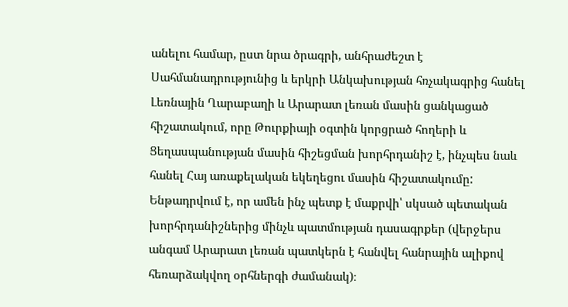անելու համար, ըստ նրա ծրագրի, անհրաժեշտ է Սահմանադրությունից և երկրի Անկախության հռչակագրից հանել Լեռնային Ղարաբաղի և Արարատ լեռան մասին ցանկացած հիշատակում, որը Թուրքիայի օգտին կորցրած հողերի և Ցեղասպանության մասին հիշեցման խորհրդանիշ է, ինչպես նաև հանել Հայ առաքելական եկեղեցու մասին հիշատակումը: Ենթադրվում է, որ ամեն ինչ պետք է մաքրվի՝ սկսած պետական խորհրդանիշներից մինչև պատմության դասագրքեր (վերջերս անգամ Արարատ լեռան պատկերն է հանվել հանրային ալիքով հեռարձակվող օրհներգի ժամանակ)։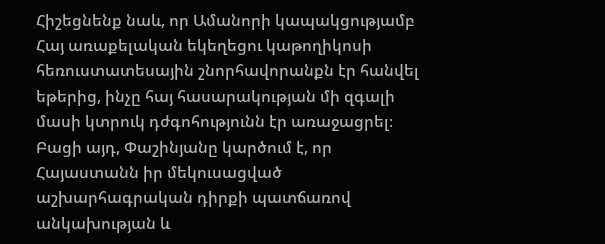Հիշեցնենք նաև, որ Ամանորի կապակցությամբ Հայ առաքելական եկեղեցու կաթողիկոսի հեռուստատեսային շնորհավորանքն էր հանվել եթերից, ինչը հայ հասարակության մի զգալի մասի կտրուկ դժգոհությունն էր առաջացրել։ Բացի այդ, Փաշինյանը կարծում է, որ Հայաստանն իր մեկուսացված աշխարհագրական դիրքի պատճառով անկախության և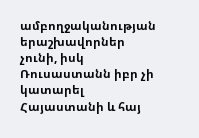ամբողջականության երաշխավորներ չունի, իսկ Ռուսաստանն իբր չի կատարել Հայաստանի և հայ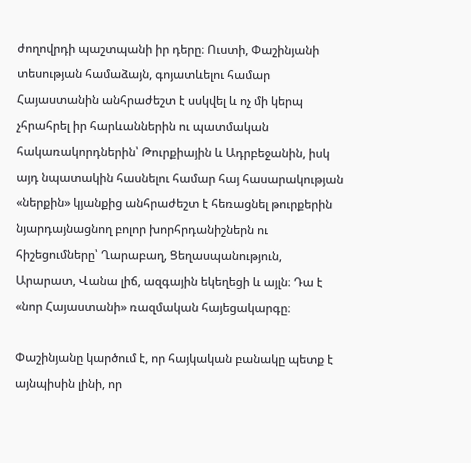ժողովրդի պաշտպանի իր դերը։ Ուստի, Փաշինյանի տեսության համաձայն, գոյատևելու համար Հայաստանին անհրաժեշտ է սսկվել և ոչ մի կերպ չհրահրել իր հարևաններին ու պատմական հակառակորդներին՝ Թուրքիային և Ադրբեջանին, իսկ այդ նպատակին հասնելու համար հայ հասարակության «ներքին» կյանքից անհրաժեշտ է հեռացնել թուրքերին նյարդայնացնող բոլոր խորհրդանիշներն ու հիշեցումները՝ Ղարաբաղ, Ցեղասպանություն, Արարատ, Վանա լիճ, ազգային եկեղեցի և այլն։ Դա է «նոր Հայաստանի» ռազմական հայեցակարգը։

Փաշինյանը կարծում է, որ հայկական բանակը պետք է այնպիսին լինի, որ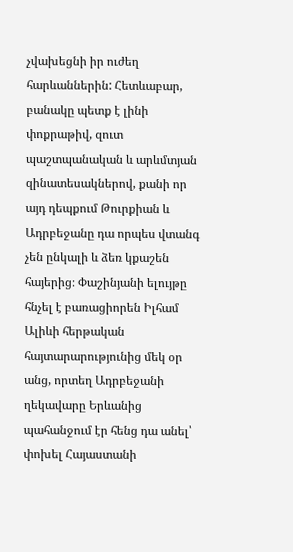չվախեցնի իր ուժեղ հարևաններին: Հետևաբար, բանակը պետք է լինի փոքրաթիվ, զուտ պաշտպանական և արևմտյան զինատեսակներով, քանի որ այդ դեպքում Թուրքիան և Ադրբեջանը դա որպես վտանգ չեն ընկալի և ձեռ կքաշեն հայերից։ Փաշինյանի ելույթը հնչել է բառացիորեն Իլհամ Ալիևի հերթական հայտարարությունից մեկ օր անց, որտեղ Ադրբեջանի ղեկավարը Երևանից պահանջում էր հենց դա անել՝ փոխել Հայաստանի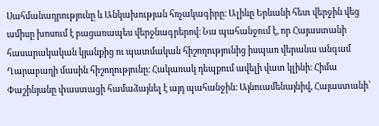Սահմանադրությունը և Անկախության հռչակագիրը։ Ալիևը Երևանի հետ վերջին վեց ամիսը խոսում է բացառապես վերջնագրերով։ Նա պահանջում է, որ Հայաստանի հասարակական կյանքից ու պատմական հիշողությունից իսպառ վերանա անգամ Ղարաբաղի մասին հիշողությունը։ Հակառակ դեպքում ավելի վատ կլինի։ Հիմա Փաշինյանը փաստացի համաձայնել է այդ պահանջին։ Այնուամենայնիվ, Հայաստանի՝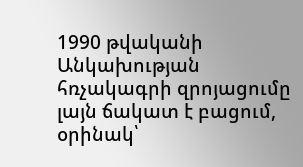1990 թվականի Անկախության հռչակագրի զրոյացումը լայն ճակատ է բացում, օրինակ՝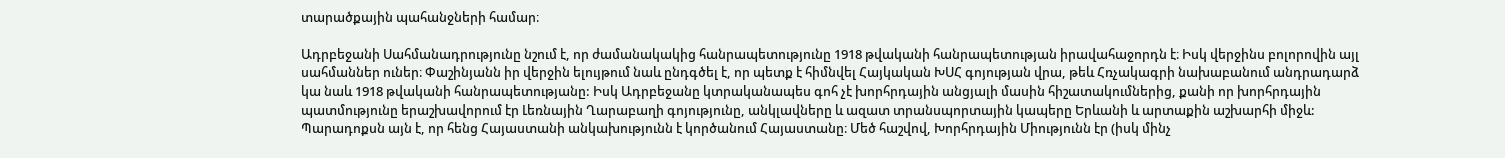տարածքային պահանջների համար։

Ադրբեջանի Սահմանադրությունը նշում է, որ ժամանակակից հանրապետությունը 1918 թվականի հանրապետության իրավահաջորդն է։ Իսկ վերջինս բոլորովին այլ սահմաններ ուներ։ Փաշինյանն իր վերջին ելույթում նաև ընդգծել է, որ պետք է հիմնվել Հայկական ԽՍՀ գոյության վրա, թեև Հռչակագրի նախաբանում անդրադարձ կա նաև 1918 թվականի հանրապետությանը: Իսկ Ադրբեջանը կտրականապես գոհ չէ խորհրդային անցյալի մասին հիշատակումներից, քանի որ խորհրդային պատմությունը երաշխավորում էր Լեռնային Ղարաբաղի գոյությունը, անկլավները և ազատ տրանսպորտային կապերը Երևանի և արտաքին աշխարհի միջև: Պարադոքսն այն է, որ հենց Հայաստանի անկախությունն է կործանում Հայաստանը։ Մեծ հաշվով, Խորհրդային Միությունն էր (իսկ մինչ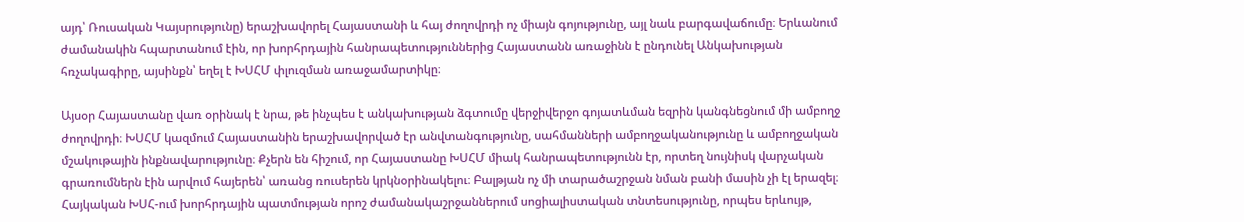այդ՝ Ռուսական Կայսրությունը) երաշխավորել Հայաստանի և հայ ժողովրդի ոչ միայն գոյությունը, այլ նաև բարգավաճումը։ Երևանում ժամանակին հպարտանում էին, որ խորհրդային հանրապետություններից Հայաստանն առաջինն է ընդունել Անկախության հռչակագիրը, այսինքն՝ եղել է ԽՍՀՄ փլուզման առաջամարտիկը։

Այսօր Հայաստանը վառ օրինակ է նրա, թե ինչպես է անկախության ձգտումը վերջիվերջո գոյատևման եզրին կանգնեցնում մի ամբողջ ժողովրդի։ ԽՍՀՄ կազմում Հայաստանին երաշխավորված էր անվտանգությունը, սահմանների ամբողջականությունը և ամբողջական մշակութային ինքնավարությունը։ Քչերն են հիշում, որ Հայաստանը ԽՍՀՄ միակ հանրապետությունն էր, որտեղ նույնիսկ վարչական գրառումներն էին արվում հայերեն՝ առանց ռուսերեն կրկնօրինակելու։ Բալթյան ոչ մի տարածաշրջան նման բանի մասին չի էլ երազել։ Հայկական ԽՍՀ-ում խորհրդային պատմության որոշ ժամանակաշրջաններում սոցիալիստական տնտեսությունը, որպես երևույթ,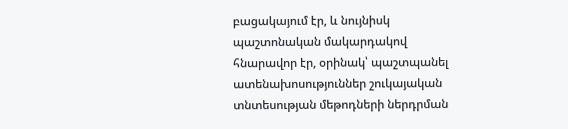բացակայում էր, և նույնիսկ պաշտոնական մակարդակով հնարավոր էր, օրինակ՝ պաշտպանել ատենախոսություններ շուկայական տնտեսության մեթոդների ներդրման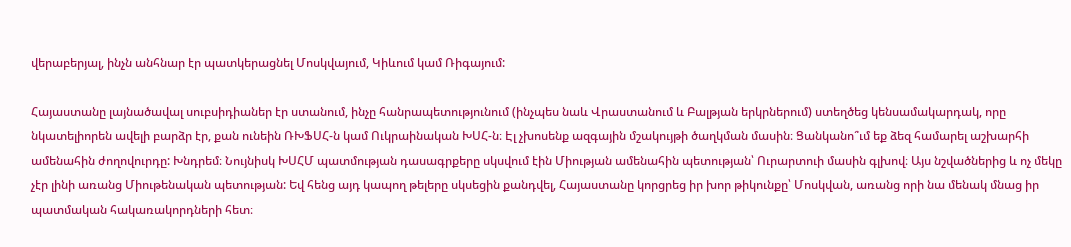վերաբերյալ, ինչն անհնար էր պատկերացնել Մոսկվայում, Կիևում կամ Ռիգայում:

Հայաստանը լայնածավալ սուբսիդիաներ էր ստանում, ինչը հանրապետությունում (ինչպես նաև Վրաստանում և Բալթյան երկրներում) ստեղծեց կենսամակարդակ, որը նկատելիորեն ավելի բարձր էր, քան ունեին ՌԽՖՍՀ-ն կամ Ուկրաինական ԽՍՀ-ն։ Էլ չխոսենք ազգային մշակույթի ծաղկման մասին։ Ցանկանո՞ւմ եք ձեզ համարել աշխարհի ամենահին ժողովուրդը: Խնդրեմ։ Նույնիսկ ԽՍՀՄ պատմության դասագրքերը սկսվում էին Միության ամենահին պետության՝ Ուրարտուի մասին գլխով։ Այս նշվածներից և ոչ մեկը չէր լինի առանց Միութենական պետության: Եվ հենց այդ կապող թելերը սկսեցին քանդվել, Հայաստանը կորցրեց իր խոր թիկունքը՝ Մոսկվան, առանց որի նա մենակ մնաց իր պատմական հակառակորդների հետ։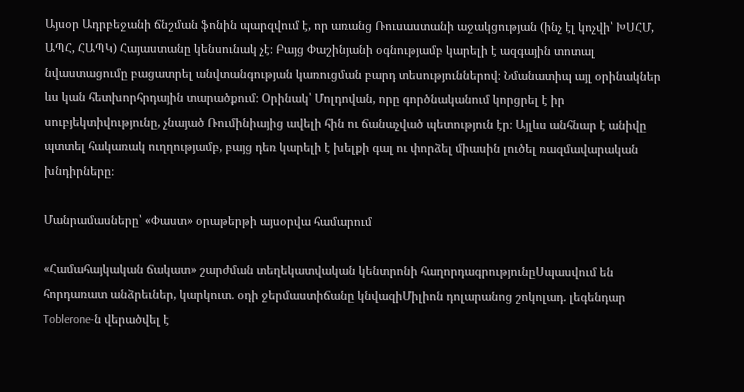Այսօր Ադրբեջանի ճնշման ֆոնին պարզվում է, որ առանց Ռուսաստանի աջակցության (ինչ էլ կոչվի՝ ԽՍՀՄ, ԱՊՀ, ՀԱՊԿ) Հայաստանը կենսունակ չէ։ Բայց Փաշինյանի օգնությամբ կարելի է ազգային տոտալ նվաստացումը բացատրել անվտանգության կառուցման բարդ տեսություններով։ Նմանատիպ այլ օրինակներ ևս կան հետխորհրդային տարածքում։ Օրինակ՝ Մոլդովան, որը գործնականում կորցրել է իր սուբյեկտիվությունը, չնայած Ռումինիայից ավելի հին ու ճանաչված պետություն էր։ Այլևս անհնար է անիվը պտտել հակառակ ուղղությամբ, բայց դեռ կարելի է խելքի գալ ու փորձել միասին լուծել ռազմավարական խնդիրները։

Մանրամասները՝ «Փաստ» օրաթերթի այսօրվա համարում

«Համահայկական ճակատ» շարժման տեղեկատվական կենտրոնի հաղորդագրությունըՍպասվում են հորդառատ անձրեւներ, կարկուտ. օդի ջերմաստիճանը կնվազիՄիլիոն դոլարանոց շոկոլադ. լեգենդար Toblerone-ն վերածվել է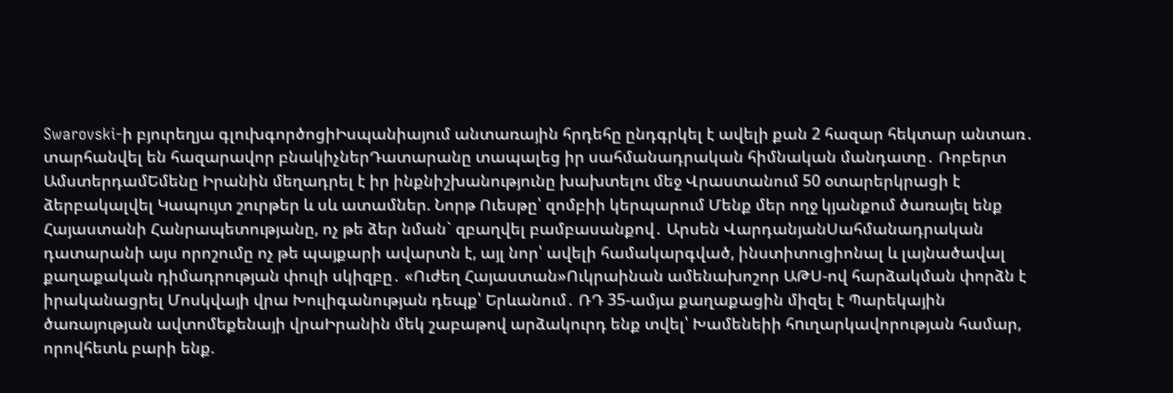Swarovski-ի բյուրեղյա գլուխգործոցիԻսպանիայում անտառային հրդեհը ընդգրկել է ավելի քան 2 հազար հեկտար անտառ․ տարհանվել են հազարավոր բնակիչներԴատարանը տապալեց իր սահմանադրական հիմնական մանդատը․ Ռոբերտ ԱմստերդամԵմենը Իրանին մեղադրել է իր ինքնիշխանությունը խախտելու մեջ Վրաստանում 50 օտարերկրացի է ձերբակալվել Կապույտ շուրթեր և սև ատամներ. Նորթ Ուեսթը՝ զոմբիի կերպարում Մենք մեր ողջ կյանքում ծառայել ենք Հայաստանի Հանրապետությանը, ոչ թե ձեր նման` զբաղվել բամբասանքով․ Արսեն ՎարդանյանՍահմանադրական դատարանի այս որոշումը ոչ թե պայքարի ավարտն է, այլ նոր՝ ավելի համակարգված, ինստիտուցիոնալ և լայնածավալ քաղաքական դիմադրության փուլի սկիզբը․ «Ուժեղ Հայաստան»Ուկրաինան ամենախոշոր ԱԹՍ-ով հարձակման փորձն է իրականացրել Մոսկվայի վրա Խուլիգանության դեպք՝ Երևանում․ ՌԴ 35-ամյա քաղաքացին միզել է Պարեկային ծառայության ավտոմեքենայի վրաԻրանին մեկ շաբաթով արձակուրդ ենք տվել՝ Խամենեիի հnւղարկավորության համար, որովհետև բարի ենք.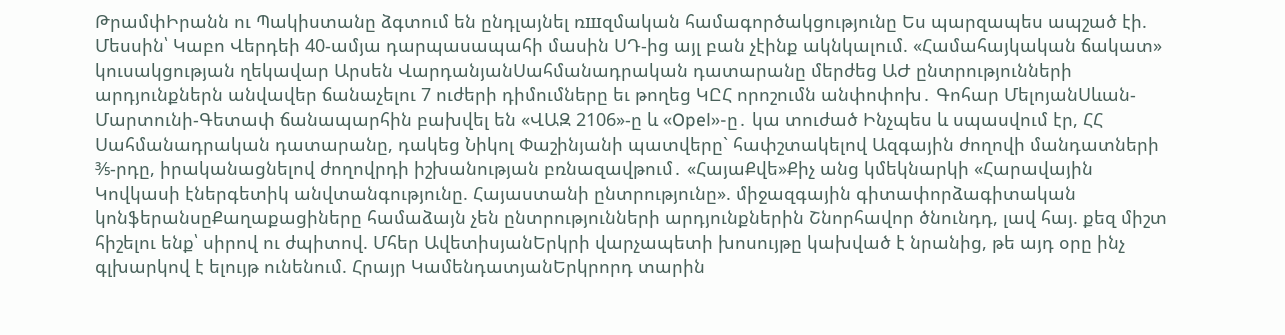ԹրամփԻրանն ու Պակիստանը ձգտում են ընդլայնել ռшզմական համագործակցությունը Ես պարզապես ապշած էի. Մեսսին՝ Կաբո Վերդեի 40-ամյա դարպասապահի մասին ՍԴ-ից այլ բան չէինք ակնկալում. «Համահայկական ճակատ» կուսակցության ղեկավար Արսեն ՎարդանյանՍահմանադրական դատարանը մերժեց ԱԺ ընտրությունների արդյունքներն անվավեր ճանաչելու 7 ուժերի դիմումները եւ թողեց ԿԸՀ որոշումն անփոփոխ․ Գոհար ՄելոյանՍևան-Մարտունի-Գետափ ճանապարհին բախվել են «ՎԱԶ 2106»-ը և «Opel»-ը․ կա տուժած Ինչպես և սպասվում էր, ՀՀ Սահմանադրական դատարանը, դակեց Նիկոլ Փաշինյանի պատվերը` հափշտակելով Ազգային ժողովի մանդատների ⅗-րդը, իրականացնելով ժողովրդի իշխանության բռնազավթում․ «ՀայաՔվե»Քիչ անց կմեկնարկի «Հարավային Կովկասի էներգետիկ անվտանգությունը. Հայաստանի ընտրությունը». միջազգային գիտափորձագիտական կոնֆերանսըՔաղաքացիները համաձայն չեն ընտրությունների արդյունքներին Շնորհավոր ծնունդդ, լավ հայ. քեզ միշտ հիշելու ենք՝ սիրով ու ժպիտով. Մհեր ԱվետիսյանԵրկրի վարչապետի խոսույթը կախված է նրանից, թե այդ օրը ինչ գլխարկով է ելույթ ունենում. Հրայր ԿամենդատյանԵրկրորդ տարին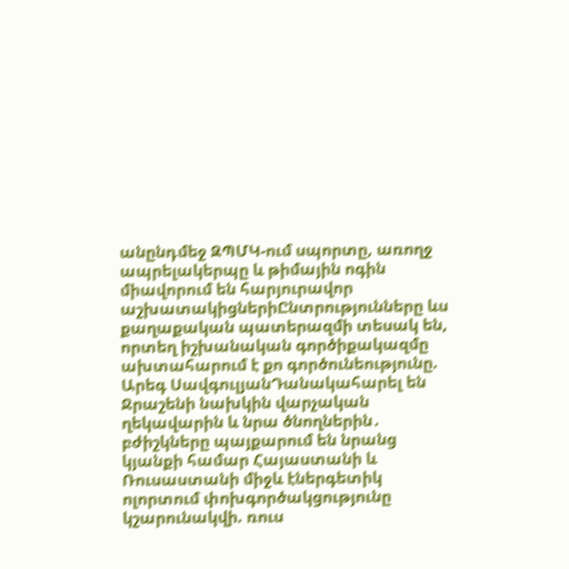անընդմեջ ԶՊՄԿ-ում սպորտը, առողջ ապրելակերպը և թիմային ոգին միավորում են հարյուրավոր աշխատակիցներիԸնտրությունները ևս քաղաքական պատերազմի տեսակ են, որտեղ իշխանական գործիքակազմը ախտահարում է քո գործունեությունը. Արեգ ՍավգուլյանԴանակահարել են Ջրաշենի նախկին վարչական ղեկավարին և նրա ծնողներին․ բժիշկները պայքարում են նրանց կյանքի համար Հայաստանի և Ռուսաստանի միջև էներգետիկ ոլորտում փոխգործակցությունը կշարունակվի. ռուս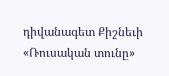դիվանագետ Քիշնեւի «Ռուսական տունը»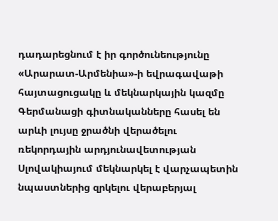դադարեցնում է իր գործունեությունը «Արարատ-Արմենիա»-ի եվրագավաթի հայտացուցակը և մեկնարկային կազմը Գերմանացի գիտնականները հասել են արևի լույսը ջրածնի վերածելու ռեկորդային արդյունավետության Սլովակիայում մեկնարկել է վարչապետին նպաստներից զրկելու վերաբերյալ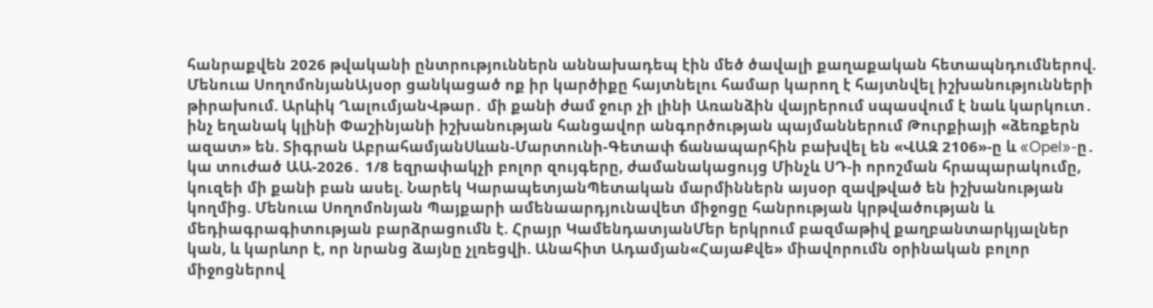հանրաքվեն 2026 թվականի ընտրություններն աննախադեպ էին մեծ ծավալի քաղաքական հետապնդումներով. Մենուա ՍողոմոնյանԱյսօր ցանկացած ոք իր կարծիքը հայտնելու համար կարող է հայտնվել իշխանությունների թիրախում. Արևիկ ՂալումյանՎթար․ մի քանի ժամ ջուր չի լինի Առանձին վայրերում սպասվում է նաև կարկուտ․ ինչ եղանակ կլինի Փաշինյանի իշխանության հանցավոր անգործության պայմաններում Թուրքիայի «ձեռքերն ազատ» են. Տիգրան ԱբրահամյանՍևան-Մարտունի-Գետափ ճանապարհին բախվել են «ՎԱԶ 2106»-ը և «Opel»-ը․ կա տուժած ԱԱ-2026․ 1/8 եզրափակչի բոլոր զույգերը, ժամանակացույց Մինչև ՍԴ-ի որոշման հրապարակումը, կուզեի մի քանի բան ասել. Նարեկ ԿարապետյանՊետական մարմիններն այսօր զավթված են իշխանության կողմից. Մենուա Սողոմոնյան Պայքարի ամենաարդյունավետ միջոցը հանրության կրթվածության և մեդիագրագիտության բարձրացումն է. Հրայր ԿամենդատյանՄեր երկրում բազմաթիվ քաղբանտարկյալներ կան, և կարևոր է, որ նրանց ձայնը չլռեցվի. Անահիտ Ադամյան«ՀայաՔվե» միավորումն օրինական բոլոր միջոցներով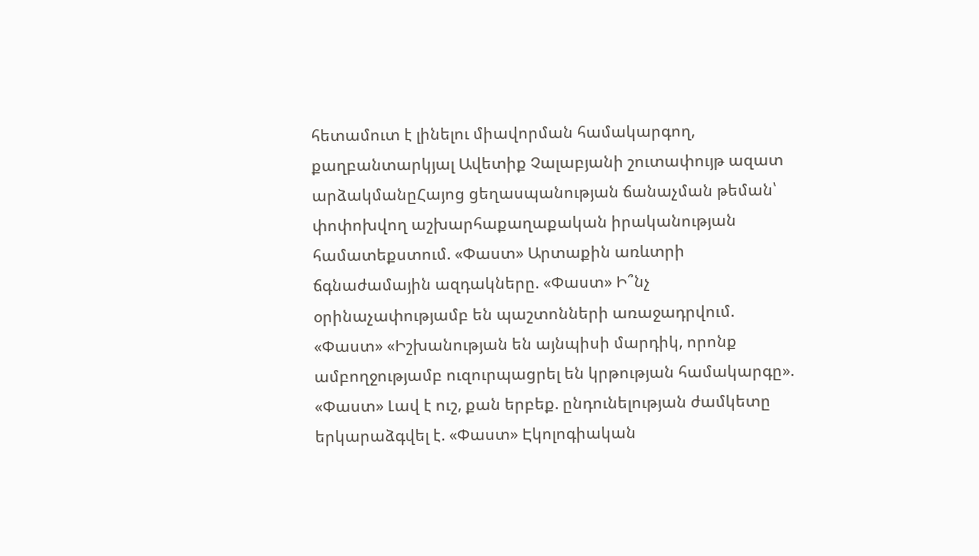հետամուտ է լինելու միավորման համակարգող, քաղբանտարկյալ Ավետիք Չալաբյանի շուտափույթ ազատ արձակմանըՀայոց ցեղասպանության ճանաչման թեման՝ փոփոխվող աշխարհաքաղաքական իրականության համատեքստում. «Փաստ» Արտաքին առևտրի ճգնաժամային ազդակները. «Փաստ» Ի՞նչ օրինաչափությամբ են պաշտոնների առաջադրվում. «Փաստ» «Իշխանության են այնպիսի մարդիկ, որոնք ամբողջությամբ ուզուրպացրել են կրթության համակարգը». «Փաստ» Լավ է ուշ, քան երբեք. ընդունելության ժամկետը երկարաձգվել է. «Փաստ» Էկոլոգիական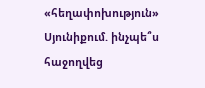«հեղափոխություն» Սյունիքում. ինչպե՞ս հաջողվեց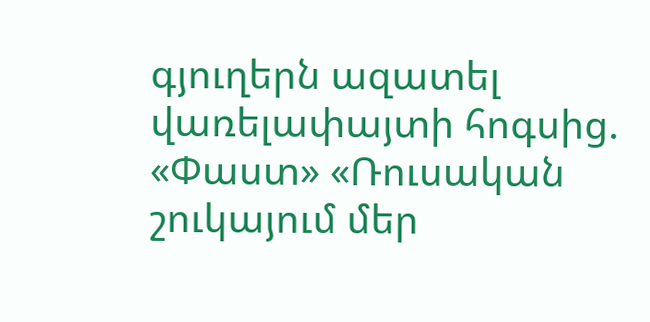գյուղերն ազատել վառելափայտի հոգսից. «Փաստ» «Ռուսական շուկայում մեր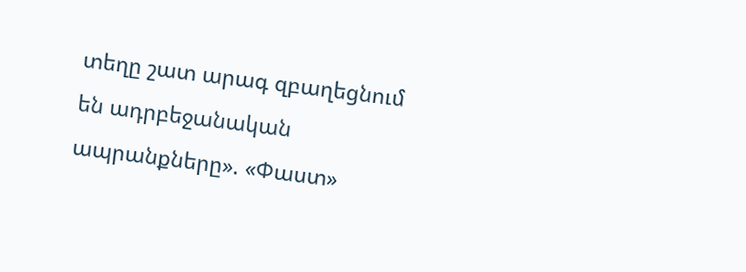տեղը շատ արագ զբաղեցնում են ադրբեջանական ապրանքները». «Փաստ»